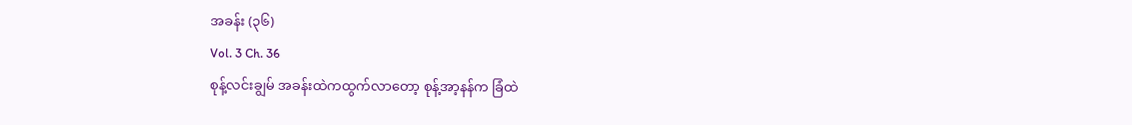အခန်း (၃၆)
Vol. 3 Ch. 36
စုန့်လင်းချွမ် အခန်းထဲကထွက်လာတော့ စုန့်အာ့နန်က ခြံထဲ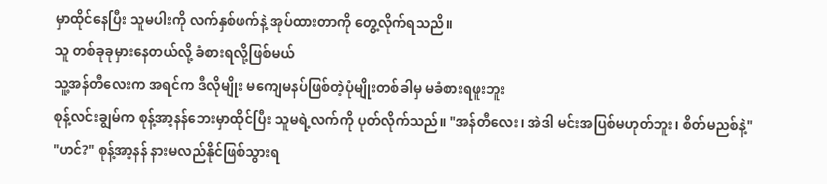မှာထိုင်နေပြီး သူမပါးကို လက်နှစ်ဖက်နဲ့ အုပ်ထားတာကို တွေ့လိုက်ရသညိ။
သူ တစ်ခုခုမှားနေတယ်လို့ ခံစားရလို့ဖြစ်မယ်
သူ့အန်တီလေးက အရင်က ဒီလိုမျိုး မကျေမနပ်ဖြစ်တဲ့ပုံမျိုးတစ်ခါမှ မခံစားရဖူးဘူး
စုန့်လင်းချွမ်က စုန့်အာ့နန်ဘေးမှာထိုင်ပြီး သူမရဲ့လက်ကို ပုတ်လိုက်သည်။ "အန်တီလေး၊ အဲဒါ မင်းအပြစ်မဟုတ်ဘူး၊ စိတ်မညစ်နဲ့"
"ဟင်?" စုန့်အာ့နန် နားမလည်နိုင်ဖြစ်သွားရ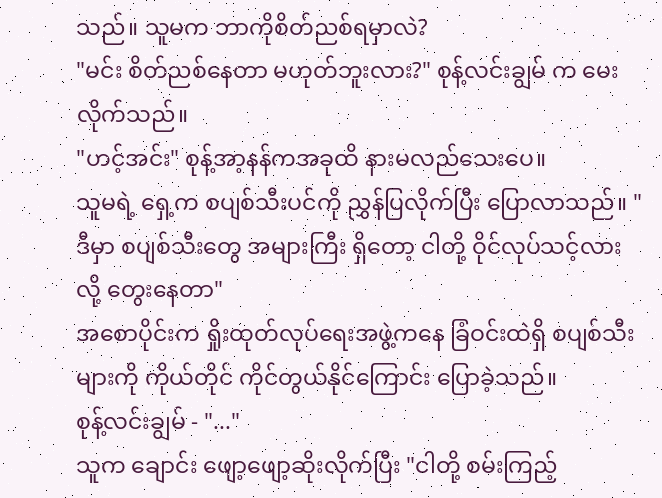သည်။ သူမက ဘာကိုစိတ်ညစ်ရမှာလဲ?
"မင်း စိတ်ညစ်နေတာ မဟုတ်ဘူးလား?" စုန့်လင်းချွမ် က မေးလိုက်သည်။
"ဟင့်အင်း" စုန့်အာ့နန်ကအခုထိ နားမလည်သေးပေ။
သူမရဲ့ ရှေ့က စပျစ်သီးပင်ကို ညွှန်ပြလိုက်ပြီး ပြောလာသည်။ "ဒီမှာ စပျစ်သီးတွေ အများကြီး ရှိတော့ ငါတို့ ဝိုင်လုပ်သင့်လားလို့ တွေးနေတာ"
အစောပိုင်းက ရှိုးထုတ်လုပ်ရေးအဖွဲ့ကနေ ခြံဝင်းထဲရှိ စပျစ်သီးများကို ကိုယ်တိုင် ကိုင်တွယ်နိုင်ကြောင်း ပြောခဲ့သည်။
စုန့်လင်းချွမ် - "..."
သူက ချောင်း ဖျော့ဖျော့ဆိုးလိုက်ပြီး "ငါတို့ စမ်းကြည့်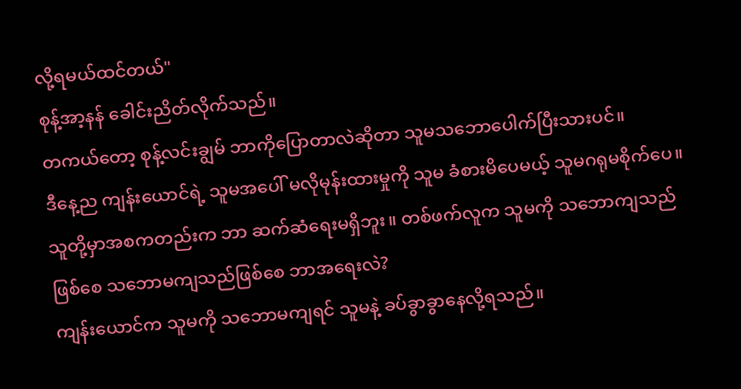လို့ရမယ်ထင်တယ်"
စုန့်အာ့နန် ခေါင်းညိတ်လိုက်သည်။
တကယ်တော့ စုန့်လင်းချွမ် ဘာကိုပြောတာလဲဆိုတာ သူမသဘောပေါက်ပြီးသားပင်။
ဒီနေ့ည ကျန်းယောင်ရဲ့ သူမအပေါ် မလိုမုန်းထားမှုကို သူမ ခံစားမိပေမယ့် သူမဂရုမစိုက်ပေ။
သူတို့မှာအစကတည်းက ဘာ ဆက်ဆံရေးမရှိဘူး။ တစ်ဖက်လူက သူမကို သဘောကျသည်ဖြစ်စေ သဘောမကျသည်ဖြစ်စေ ဘာအရေးလဲ?
ကျန်းယောင်က သူမကို သဘောမကျရင် သူမနဲ့ ခပ်ခွာခွာနေလို့ရသည်။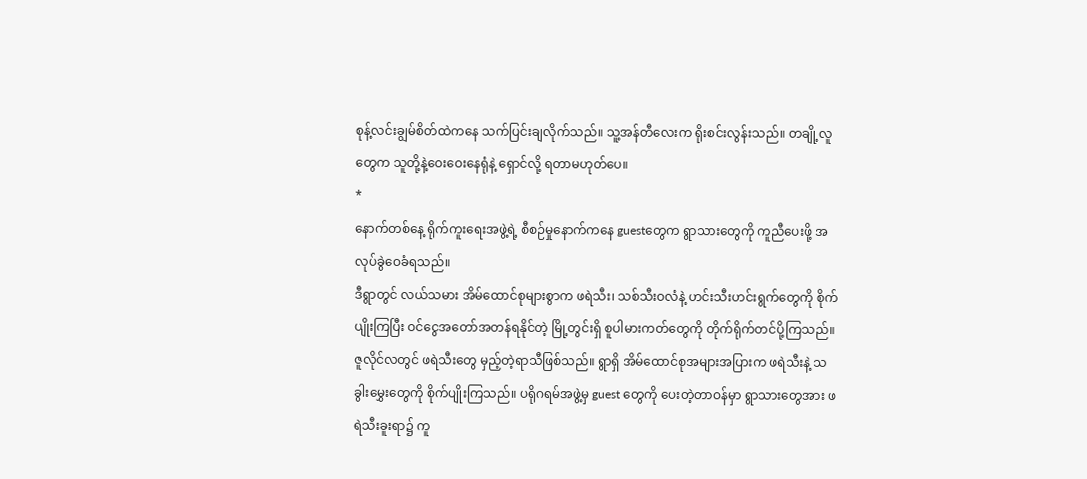စုန့်လင်းချွမ်စိတ်ထဲကနေ သက်ပြင်းချလိုက်သည်။ သူ့အန်တီလေးက ရိုးစင်းလွန်းသည်။ တချို့လူတွေက သူတို့နဲ့ဝေးဝေးနေရုံနဲ့ ရှောင်လို့ ရတာမဟုတ်ပေ။
*
နောက်တစ်နေ့ ရိုက်ကူးရေးအဖွဲ့ရဲ့ စီစဉ်မှုနောက်ကနေ guestတွေက ရွာသားတွေကို ကူညီပေးဖို့ အလုပ်ခွဲဝေခံရသည်။
ဒီရွာတွင် လယ်သမား အိမ်ထောင်စုများစွာက ဖရဲသီး၊ သစ်သီးဝလံနဲ့ ဟင်းသီးဟင်းရွက်တွေကို စိုက်ပျိုးကြပြီး ဝင်ငွေအတော်အတန်ရနိုင်တဲ့ မြို့တွင်းရှိ စူပါမားကတ်တွေကို တိုက်ရိုက်တင်ပို့ကြသည်။
ဇူလိုင်လတွင် ဖရဲသီးတွေ မှည့်တဲ့ရာသီဖြစ်သည်။ ရွာရှိ အိမ်ထောင်စုအများအပြားက ဖရဲသီးနဲ့ သခွါးမွှေးတွေကို စိုက်ပျိုးကြသည်။ ပရိုဂရမ်အဖွဲ့မှ guest တွေကို ပေးတဲ့တာဝန်မှာ ရွာသားတွေအား ဖရဲသီးခူးရာ၌ ကူ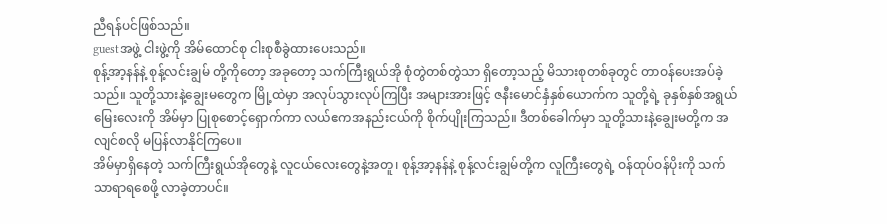ညီရန်ပင်ဖြစ်သည်။
guestအဖွဲ့ ငါးဖွဲ့ကို အိမ်ထောင်စု ငါးစုစီခွဲထားပေးသည်။
စုန့်အာ့နန်နဲ့ စုန့်လင်းချွမ် တို့ကိုတော့ အခုတော့ သက်ကြီးရွယ်အို စုံတွဲတစ်တွဲသာ ရှိတော့သည့် မိသားစုတစ်ခုတွင် တာဝန်ပေးအပ်ခဲ့သည်။ သူတို့သားနဲ့ချွေးမတွေက မြို့ထဲမှာ အလုပ်သွားလုပ်ကြပြီး အများအားဖြင့် ဇနီးမောင်နှံနှစ်ယောက်က သူတို့ရဲ့ ခုနှစ်နှစ်အရွယ် မြေးလေးကို အိမ်မှာ ပြုစုစောင့်ရှောက်ကာ လယ်ဧကအနည်းငယ်ကို စိုက်ပျိုးကြသည်။ ဒီတစ်ခေါက်မှာ သူတို့သားနဲ့ချွေးမတို့က အလျင်စလို မပြန်လာနိုင်ကြပေ။
အိမ်မှာရှိနေတဲ့ သက်ကြီးရွယ်အိုတွေနဲ့ လူငယ်လေးတွေနဲ့အတူ၊ စုန့်အာ့နန်နဲ့ စုန့်လင်းချွမ်တို့က လူကြီးတွေရဲ့ ဝန်ထုပ်ဝန်ပိုးကို သက်သာရာရစေဖို့ လာခဲ့တာပင်။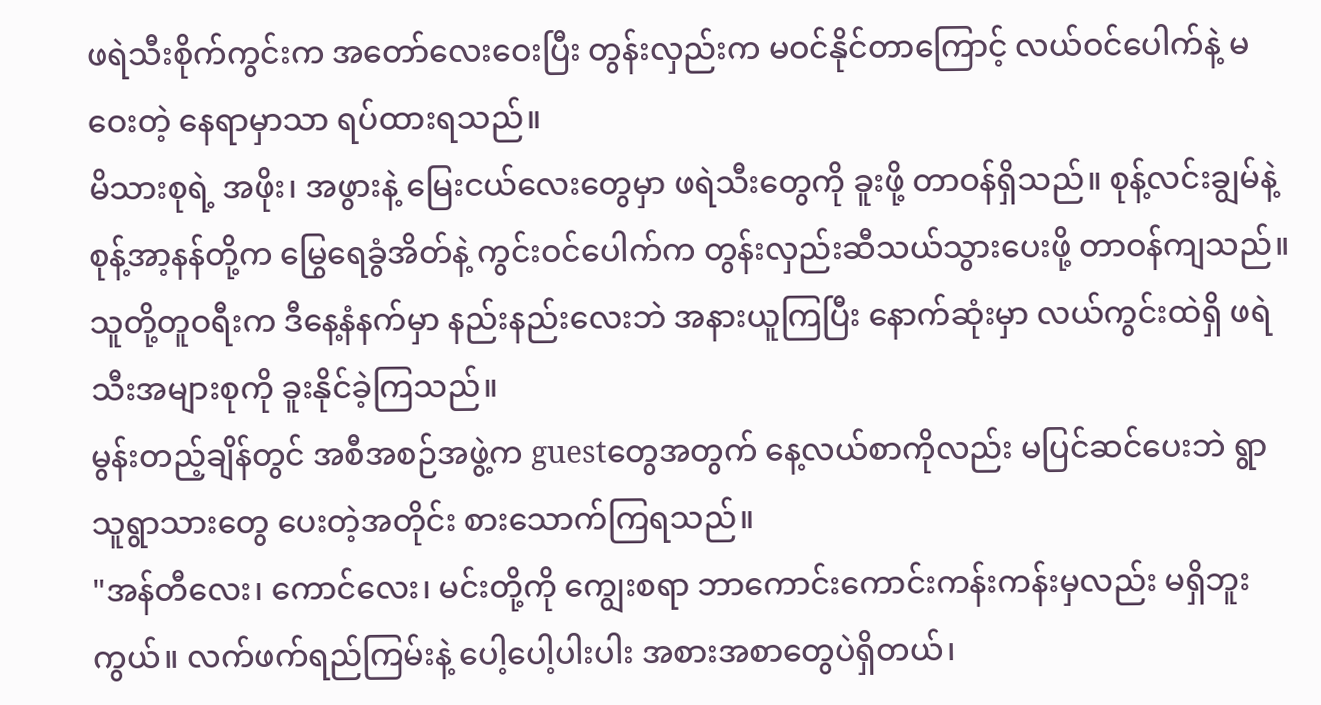ဖရဲသီးစိုက်ကွင်းက အတော်လေးဝေးပြီး တွန်းလှည်းက မဝင်နိုင်တာကြောင့် လယ်ဝင်ပေါက်နဲ့ မဝေးတဲ့ နေရာမှာသာ ရပ်ထားရသည်။
မိသားစုရဲ့ အဖိုး၊ အဖွားနဲ့ မြေးငယ်လေးတွေမှာ ဖရဲသီးတွေကို ခူးဖို့ တာဝန်ရှိသည်။ စုန့်လင်းချွမ်နဲ့ စုန့်အာ့နန်တို့က မြွေရေခွံအိတ်နဲ့ ကွင်းဝင်ပေါက်က တွန်းလှည်းဆီသယ်သွားပေးဖို့ တာဝန်ကျသည်။
သူတို့တူဝရီးက ဒီနေ့နံနက်မှာ နည်းနည်းလေးဘဲ အနားယူကြပြီး နောက်ဆုံးမှာ လယ်ကွင်းထဲရှိ ဖရဲသီးအများစုကို ခူးနိုင်ခဲ့ကြသည်။
မွန်းတည့်ချိန်တွင် အစီအစဉ်အဖွဲ့က guestတွေအတွက် နေ့လယ်စာကိုလည်း မပြင်ဆင်ပေးဘဲ ရွာသူရွာသားတွေ ပေးတဲ့အတိုင်း စားသောက်ကြရသည်။
"အန်တီလေး၊ ကောင်လေး၊ မင်းတို့ကို ကျွေးစရာ ဘာကောင်းကောင်းကန်းကန်းမှလည်း မရှိဘူးကွယ်။ လက်ဖက်ရည်ကြမ်းနဲ့ ပေါ့ပေါ့ပါးပါး အစားအစာတွေပဲရှိတယ်၊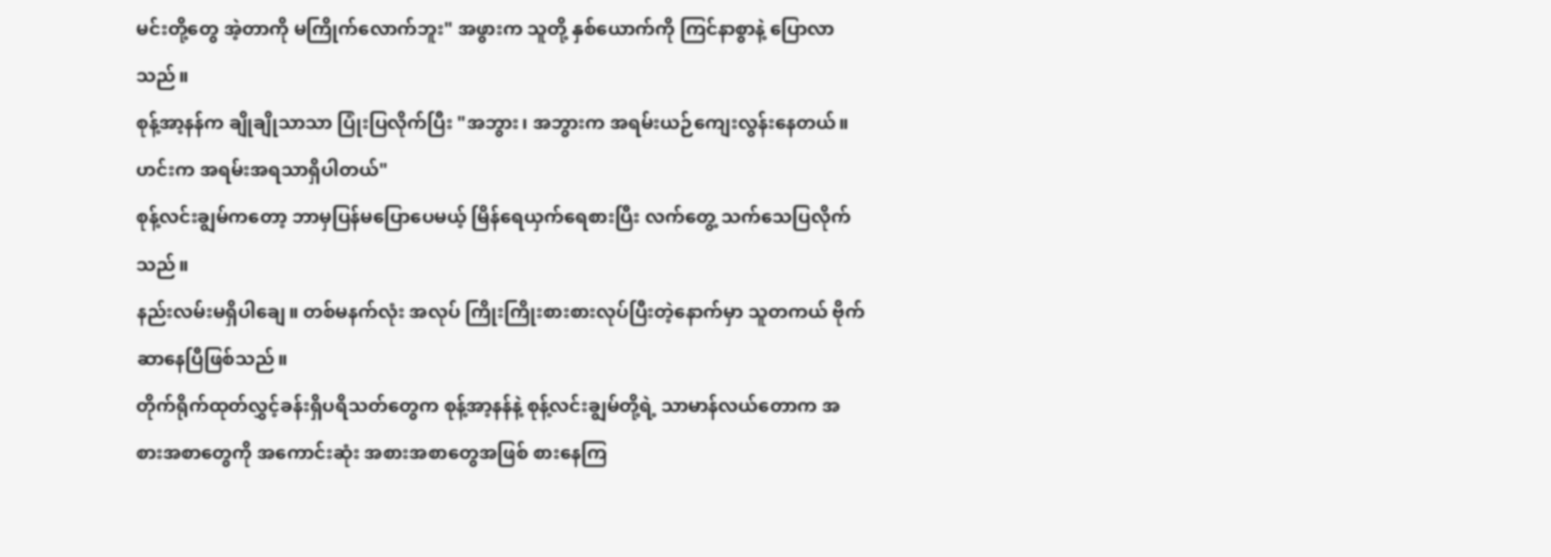မင်းတို့တွေ အဲ့တာကို မကြိုက်လောက်ဘူး" အဖွားက သူတို့ နှစ်ယောက်ကို ကြင်နာစွာနဲ့ ပြောလာသည်။
စုန့်အာ့နန်က ချိုချိုသာသာ ပြုံးပြလိုက်ပြီး "အဘွား၊ အဘွားက အရမ်းယဉ်ကျေးလွန်းနေတယ်။ ဟင်းက အရမ်းအရသာရှိပါတယ်"
စုန့်လင်းချွမ်ကတော့ ဘာမှပြန်မပြောပေမယ့် မြိန်ရေယှက်ရေစားပြီး လက်တွေ့ သက်သေပြလိုက်သည်။
နည်းလမ်းမရှိပါချေ။ တစ်မနက်လုံး အလုပ် ကြိုးကြိုးစားစားလုပ်ပြီးတဲ့နောက်မှာ သူတကယ် ဗိုက်ဆာနေပြီဖြစ်သည်။
တိုက်ရိုက်ထုတ်လွှင့်ခန်းရှိပရိသတ်တွေက စုန့်အာ့နန်နဲ့ စုန့်လင်းချွမ်တို့ရဲ့ သာမာန်လယ်တောက အစားအစာတွေကို အကောင်းဆုံး အစားအစာတွေအဖြစ် စားနေကြ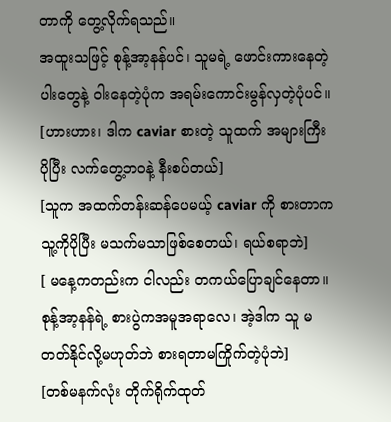တာကို တွေ့လိုက်ရသည်။
အထူးသဖြင့် စုန့်အာ့နန်ပင်၊ သူမရဲ့ ဖောင်းကားနေတဲ့ပါးတွေနဲ့ ဝါးနေတဲ့ပုံက အရမ်းကောင်းမွန်လှတဲ့ပုံပင်။
[ဟားဟား၊ ဒါက caviar စားတဲ့ သူထက် အများကြီး ပိုပြီး လက်တွေ့ဘဝနဲ့ နီးစပ်တယ်]
[သူက အထက်တန်းဆန်ပေမယ့် caviar ကို စားတာက သူ့ကိုပိုပြီး မသက်မသာဖြစ်စေတယ်၊ ရယ်စရာဘဲ]
[ မနေ့ကတည်းက ငါလည်း တကယ်ပြောချင်နေတာ။ စုန့်အာ့နန်ရဲ့ စားပွဲကအမူအရာလေ၊ အဲ့ဒါက သူ မတတ်နိုင်လို့မဟုတ်ဘဲ စားရတာမကြိုက်တဲ့ပုံဘဲ]
[တစ်မနက်လုံး တိုက်ရိုက်ထုတ်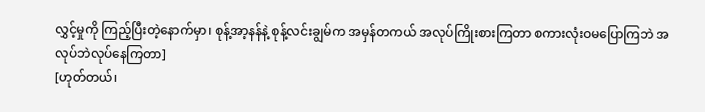လွှင့်မှုကို ကြည့်ပြီးတဲ့နောက်မှာ၊ စုန့်အာ့နန်နဲ့ စုန့်လင်းချွမ်က အမှန်တကယ် အလုပ်ကြိုးစားကြတာ စကားလုံးဝမပြောကြဘဲ အလုပ်ဘဲလုပ်နေကြတာ]
[ဟုတ်တယ်၊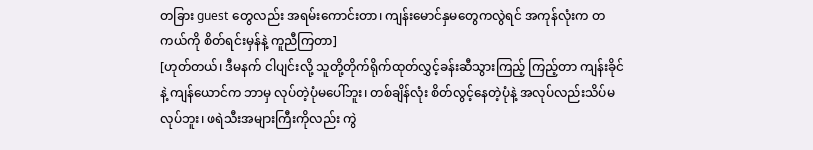တခြား guest တွေလည်း အရမ်းကောင်းတာ၊ ကျန်းမောင်နှမတွေကလွဲရင် အကုန်လုံးက တကယ်ကို စိတ်ရင်းမှန်နဲ့ ကူညီကြတာ]
[ဟုတ်တယ်၊ ဒီမနက် ငါပျင်းလို့ သူတို့တိုက်ရိုက်ထုတ်လွှင့်ခန်းဆီသွားကြည့် ကြည့်တာ ကျန်းခိုင်နဲ့ ကျန်ယောင်က ဘာမှ လုပ်တဲ့ပုံမပေါ်ဘူး၊ တစ်ချိန်လုံး စိတ်လွင့်နေတဲ့ပုံနဲ့ အလုပ်လည်းသိပ်မလုပ်ဘူး၊ ဖရဲသီးအများကြီးကိုလည်း ကွဲ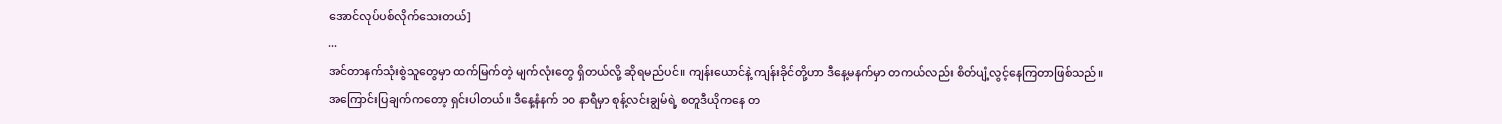အောင်လုပ်ပစ်လိုက်သေးတယ်]
...
အင်တာနက်သုံးစွဲသူတွေမှာ ထက်မြက်တဲ့ မျက်လုံးတွေ ရှိတယ်လို့ ဆိုရမည်ပင်။ ကျန်းယောင်နဲ့ ကျန်းခိုင်တို့ဟာ ဒီနေ့မနက်မှာ တကယ်လည်း စိတ်ပျံ့လွင့်နေကြတာဖြစ်သည်။
အကြောင်းပြချက်ကတော့ ရှင်းပါတယ်။ ဒီနေ့နံနက် ၁၀ နာရီမှာ စုန့်လင်းချွမ်ရဲ့ စတူဒီယိုကနေ တ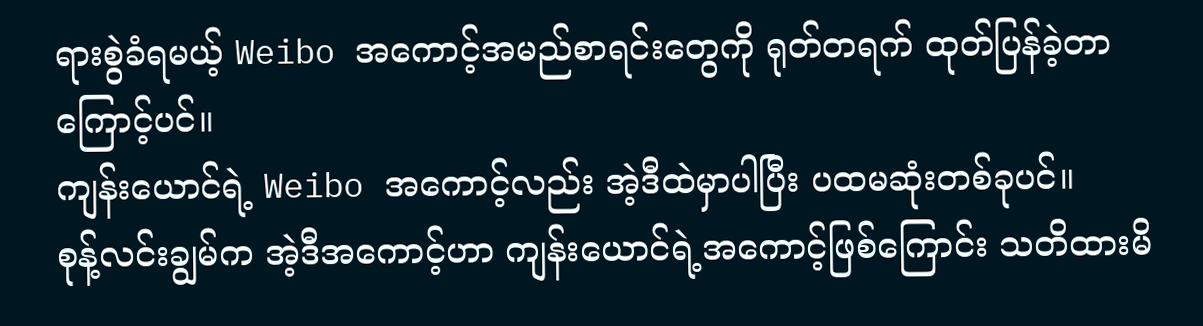ရားစွဲခံရမယ့် Weibo အကောင့်အမည်စာရင်းတွေကို ရုတ်တရက် ထုတ်ပြန်ခဲ့တာကြောင့်ပင်။
ကျန်းယောင်ရဲ့ Weibo အကောင့်လည်း အဲ့ဒီထဲမှာပါပြီး ပထမဆုံးတစ်ခုပင်။
စုန့်လင်းချွမ်က အဲ့ဒီအကောင့်ဟာ ကျန်းယောင်ရဲ့အကောင့်ဖြစ်ကြောင်း သတိထားမိ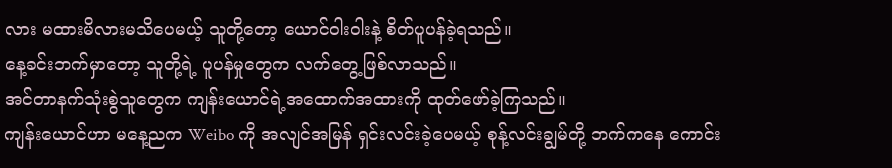လား မထားမိလားမသိပေမယ့် သူတို့တော့ ယောင်ဝါးဝါးနဲ့ စိတ်ပူပန်ခဲ့ရသည်။
နေ့ခင်းဘက်မှာတော့ သူတို့ရဲ့ ပူပန်မှုတွေက လက်တွေ့ဖြစ်လာသည်။
အင်တာနက်သုံးစွဲသူတွေက ကျန်းယောင်ရဲ့အထောက်အထားကို ထုတ်ဖော်ခဲ့ကြသည်။
ကျန်းယောင်ဟာ မနေ့ညက Weibo ကို အလျင်အမြန် ရှင်းလင်းခဲ့ပေမယ့် စုန့်လင်းချွမ်တို့ ဘက်ကနေ ကောင်း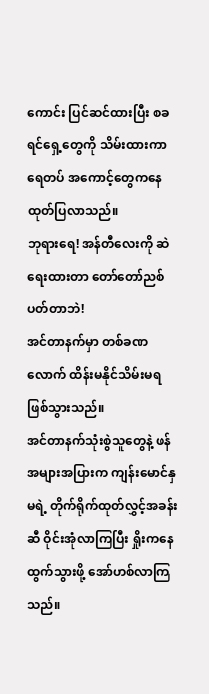ကောင်း ပြင်ဆင်ထားပြီး စခရင်ရှေ့တွေကို သိမ်းထားကာရေတပ် အကောင့်တွေကနေ ထုတ်ပြလာသည်။
ဘုရားရေ! အန်တီလေးကို ဆဲရေးထားတာ တော်တော်ညစ်ပတ်တာဘဲ!
အင်တာနက်မှာ တစ်ခဏလောက် ထိန်းမနိုင်သိမ်းမရဖြစ်သွားသည်။
အင်တာနက်သုံးစွဲသူတွေနဲ့ ဖန်အများအပြားက ကျန်းမောင်နှမရဲ့ တိုက်ရိုက်ထုတ်လွှင့်အခန်းဆီ ဝိုင်းအုံလာကြပြီး ရှိုးကနေထွက်သွားဖို့ အော်ဟစ်လာကြသည်။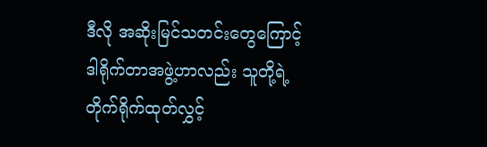ဒီလို အဆိုးမြင်သတင်းတွေကြောင့် ဒါရိုက်တာအဖွဲ့ဟာလည်း သူတို့ရဲ့ တိုက်ရိုက်ထုတ်လွှင့်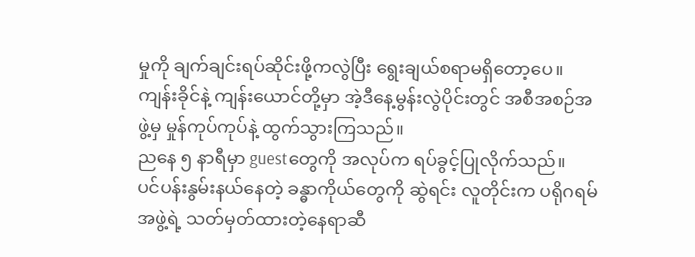မှုကို ချက်ချင်းရပ်ဆိုင်းဖို့ကလွဲပြီး ရွေးချယ်စရာမရှိတော့ပေ။
ကျန်းခိုင်နဲ့ ကျန်းယောင်တို့မှာ အဲ့ဒီနေ့မွန်းလွဲပိုင်းတွင် အစီအစဉ်အဖွဲ့မှ မှုန်ကုပ်ကုပ်နဲ့ ထွက်သွားကြသည်။
ညနေ ၅ နာရီမှာ guestတွေကို အလုပ်က ရပ်ခွင့်ပြုလိုက်သည်။
ပင်ပန်းနွမ်းနယ်နေတဲ့ ခန္ဓာကိုယ်တွေကို ဆွဲရင်း လူတိုင်းက ပရိုဂရမ်အဖွဲ့ရဲ့ သတ်မှတ်ထားတဲ့နေရာဆီ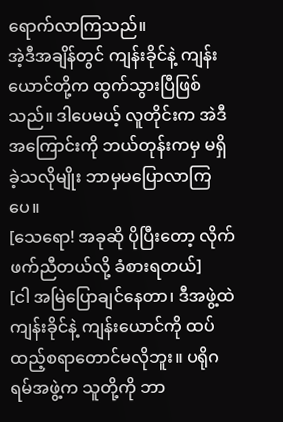ရောက်လာကြသည်။
အဲ့ဒီအချိန်တွင် ကျန်းခိုင်နဲ့ ကျန်းယောင်တို့က ထွက်သွားပြီဖြစ်သည်။ ဒါပေမယ့် လူတိုင်းက အဲဒီအကြောင်းကို ဘယ်တုန်းကမှ မရှိခဲ့သလိုမျိုး ဘာမှမပြောလာကြပေ။
[သေရော! အခုဆို ပိုပြီးတော့ လိုက်ဖက်ညီတယ်လို့ ခံစားရတယ်]
[ငါ အမြဲပြောချင်နေတာ၊ ဒီအဖွဲ့ထဲ ကျန်းခိုင်နဲ့ ကျန်းယောင်ကို ထပ်ထည့်စရာတောင်မလိုဘူး။ ပရိုဂရမ်အဖွဲ့က သူတို့ကို ဘာ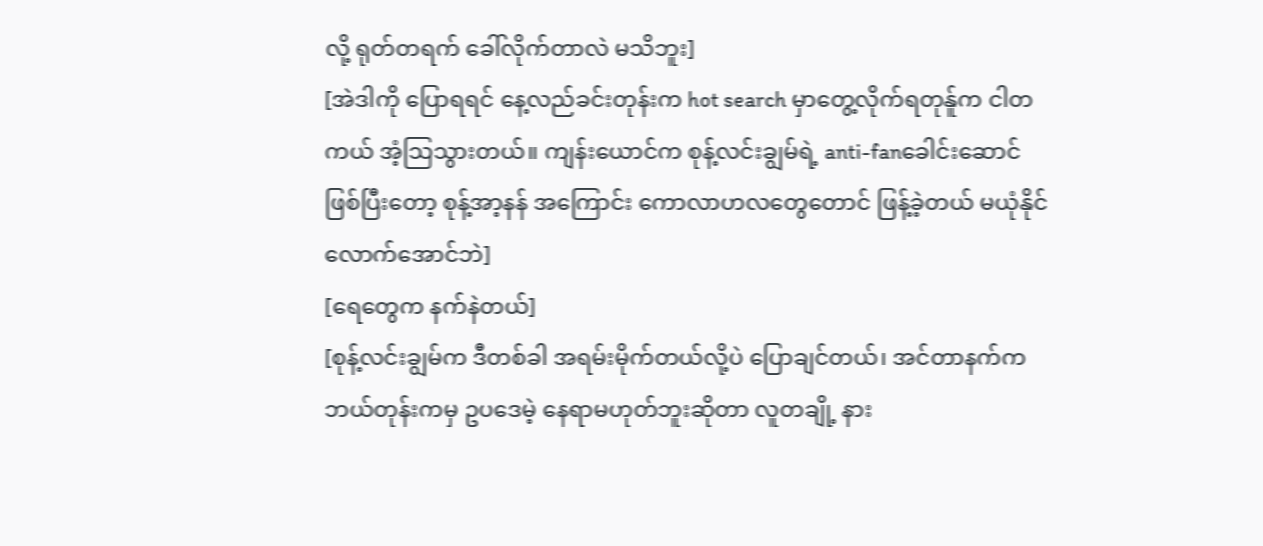လို့ ရုတ်တရက် ခေါ်လိုက်တာလဲ မသိဘူး]
[အဲဒါကို ပြောရရင် နေ့လည်ခင်းတုန်းက hot search မှာတွေ့လိုက်ရတုန်ူက ငါတကယ် အံ့သြသွားတယ်။ ကျန်းယောင်က စုန့်လင်းချွမ်ရဲ့ anti-fanခေါင်းဆောင်ဖြစ်ပြီးတော့ စုန့်အာ့နန် အကြောင်း ကောလာဟလတွေတောင် ဖြန့်ခဲ့တယ် မယုံနိုင်လောက်အောင်ဘဲ]
[ရေတွေက နက်နဲတယ်]
[စုန့်လင်းချွမ်က ဒီတစ်ခါ အရမ်းမိုက်တယ်လို့ပဲ ပြောချင်တယ်၊ အင်တာနက်က ဘယ်တုန်းကမှ ဥပဒေမဲ့ နေရာမဟုတ်ဘူးဆိုတာ လူတချို့ နား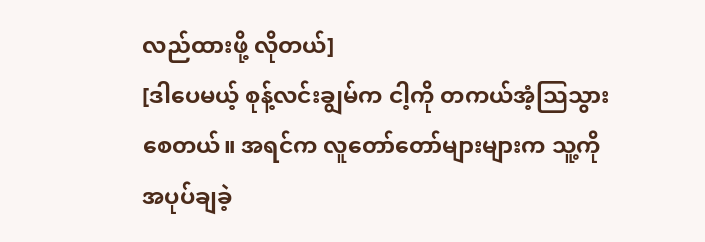လည်ထားဖို့ လိုတယ်]
[ဒါပေမယ့် စုန့်လင်းချွမ်က ငါ့ကို တကယ်အံ့သြသွားစေတယ်။ အရင်က လူတော်တော်များများက သူ့ကို အပုပ်ချခဲ့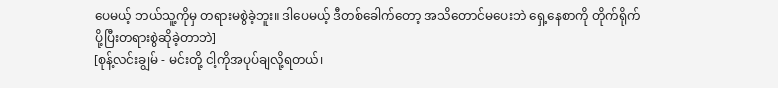ပေမယ့် ဘယ်သူ့ကိုမှ တရားမစွဲခဲ့ဘူး။ ဒါပေမယ့် ဒီတစ်ခေါက်တော့ အသိတောင်မပေးဘဲ ရှေ့နေစာကို တိုက်ရိုက်ပို့ပြီးတရားစွဲဆိုခဲ့တာဘဲ]
[စုန့်လင်းချွမ် - မင်းတို့ ငါ့ကိုအပုပ်ချလို့ရတယ်၊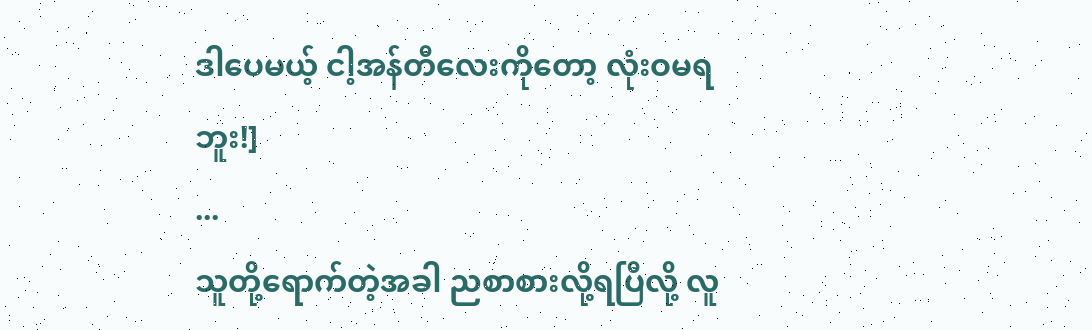ဒါပေမယ့် ငါ့အန်တီလေးကိုတော့ လုံးဝမရဘူး!]
...
သူတို့ရောက်တဲ့အခါ ညစာစားလို့ရပြီလို့ လူ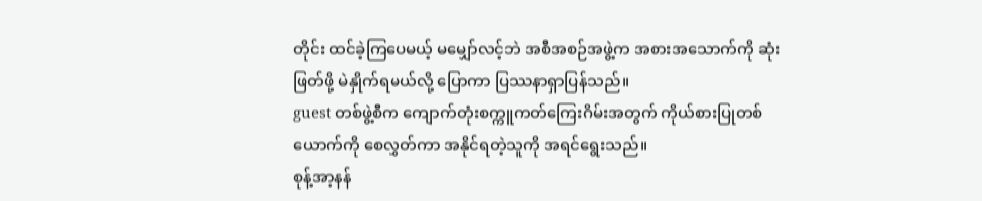တိုင်း ထင်ခဲ့ကြပေမယ့် မမျှော်လင့်ဘဲ အစီအစဉ်အဖွဲ့က အစားအသောက်ကို ဆုံးဖြတ်ဖို့ မဲနှိုက်ရမယ်လို့ ပြောကာ ပြဿနာရှာပြန်သည်။
guest တစ်ဖွဲ့စီက ကျောက်တုံးစက္ကူကတ်ကြေးဂိမ်းအတွက် ကိုယ်စားပြုတစ်ယောက်ကို စေလွှတ်ကာ အနိုင်ရတဲ့သူကို အရင်ရွေးသည်။
စုန့်အာ့နန်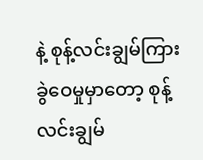နဲ့ စုန့်လင်းချွမ်ကြား ခွဲဝေမှုမှာတော့ စုန့်လင်းချွမ်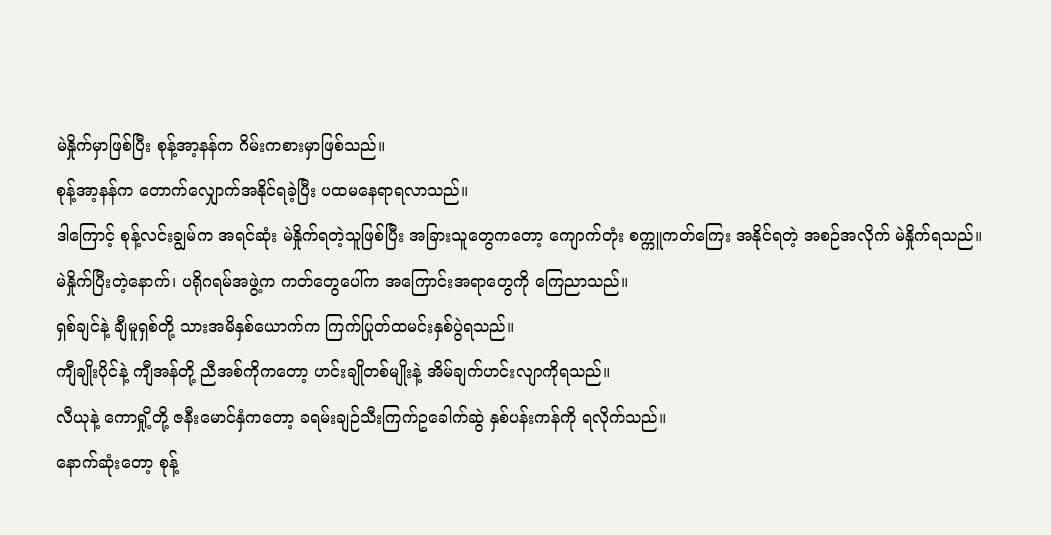မဲနှိုက်မှာဖြစ်ပြီး စုန့်အာ့နန်က ဂိမ်းကစားမှာဖြစ်သည်။
စုန့်အာ့နန်က တောက်လျှောက်အနိုင်ရခဲ့ပြီး ပထမနေရာရလာသည်။
ဒါကြောင့် စုန့်လင်းချွမ်က အရင်ဆုံး မဲနှိုက်ရတဲ့သူဖြစ်ပြီး အခြားသူတွေကတော့ ကျောက်တုံး စက္ကူကတ်ကြေး အနိုင်ရတဲ့ အစဉ်အလိုက် မဲနှိုက်ရသည်။
မဲနှိုက်ပြီးတဲ့နောက်၊ ပရိုဂရမ်အဖွဲ့က ကတ်တွေပေါ်က အကြောင်းအရာတွေကို ကြေညာသည်။
ရှစ်ချင်နဲ့ ချီမူရှစ်တို့ သားအမိနှစ်ယောက်က ကြက်ပြုတ်ထမင်းနှစ်ပွဲရသည်။
ကျီချိုးပိုင်နဲ့ ကျီအန်တို့ ညီအစ်ကိုကတော့ ဟင်းချိုတစ်မျိုးနဲ့ အိမ်ချက်ဟင်းလျာကိုရသည်။
လီယုနဲ့ ကောရှို့တို့ ဇနီးမောင်နှံကတော့ ခရမ်းချဉ်သီးကြက်ဥခေါက်ဆွဲ နှစ်ပန်းကန်ကို ရလိုက်သည်။
နောက်ဆုံးတော့ စုန့်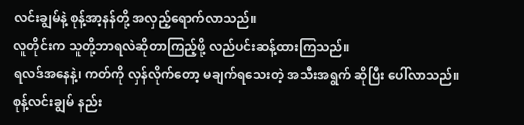လင်းချွမ်နဲ့ စုန့်အာ့နန်တို့ အလှည့်ရောက်လာသည်။
လူတိုင်းက သူတို့ဘာရလဲဆိုတာကြည့်ဖို့ လည်ပင်းဆန့်ထားကြသည်။
ရလဒ်အနေနဲ့၊ ကတ်ကို လှန်လိုက်တော့ မချက်ရသေးတဲ့ အသီးအရွက် ဆိုပြီး ပေါ်လာသည်။
စုန့်လင်းချွမ် နည်း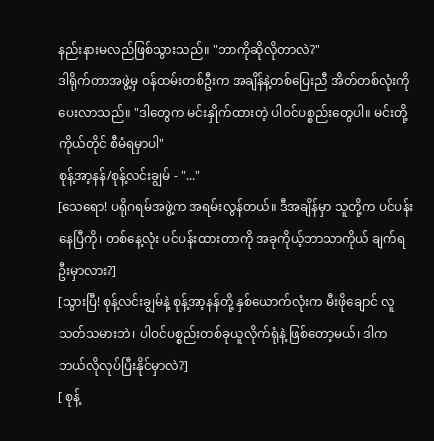နည်းနားမလည်ဖြစ်သွားသည်။ "ဘာကိုဆိုလိုတာလဲ?"
ဒါရိုက်တာအဖွဲ့မှ ဝန်ထမ်းတစ်ဦးက အချိန်နဲ့တစ်ပြေးညီ အိတ်တစ်လုံးကို ပေးလာသည်။ "ဒါတွေက မင်းနှိုက်ထားတဲ့ ပါဝင်ပစ္စည်းတွေပါ။ မင်းတို့ ကိုယ်တိုင် စီမံရမှာပါ"
စုန့်အာ့နန်/စုန့်လင်းချွမ် - "..."
[သေရော! ပရိုဂရမ်အဖွဲ့က အရမ်းလွန်တယ်။ ဒီအချိန်မှာ သူတို့က ပင်ပန်းနေပြီကို၊ တစ်နေ့လုံး ပင်ပန်းထားတာကို အခုကိုယ့်ဘာသာကိုယ် ချက်ရဦးမှာလား?]
[သွားပြီ! စုန့်လင်းချွမ်နဲ့ စုန့်အာ့နန်တို့ နှစ်ယောက်လုံးက မီးဖိုချောင် လူသတ်သမားဘဲ၊ ပါဝင်ပစ္စည်းတစ်ခုယူလိုက်ရုံနဲ့ ဖြစ်တော့မယ်၊ ဒါက ဘယ်လိုလုပ်ပြီးနိုင်မှာလဲ?]
[ စုန့်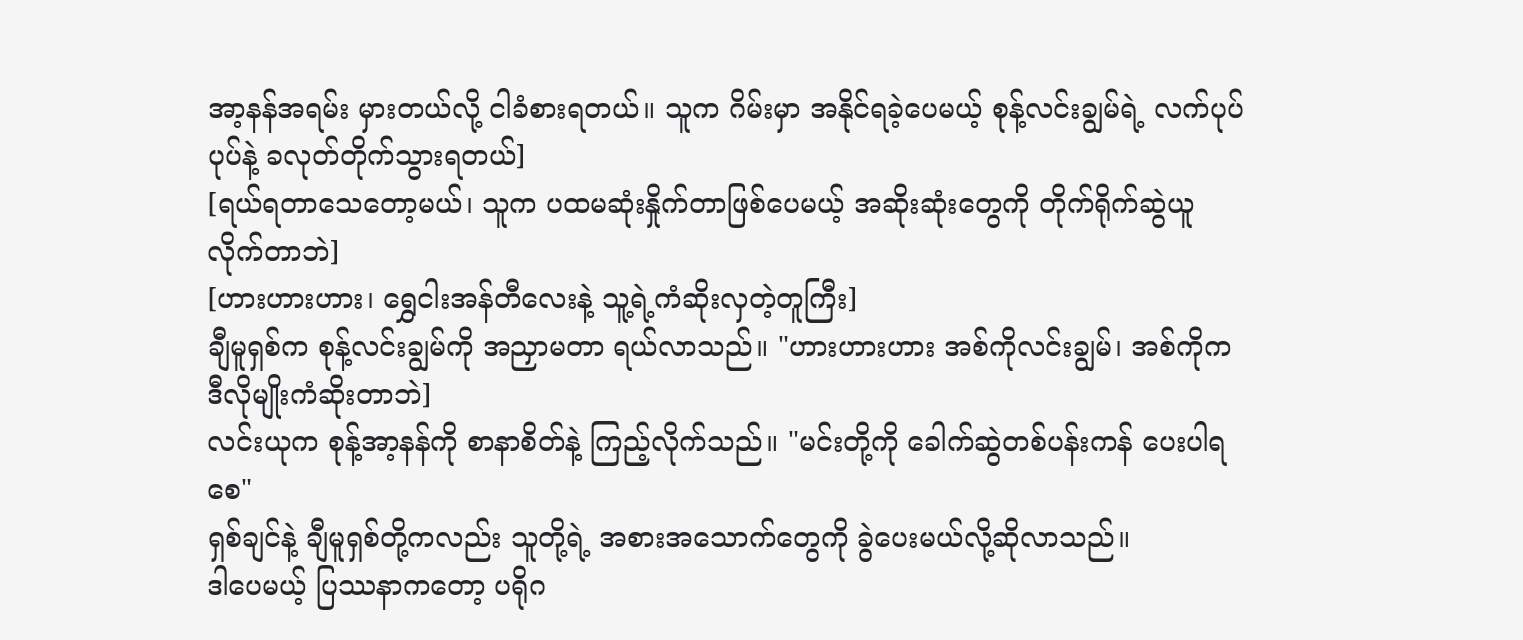အာ့နန်အရမ်း မှားတယ်လို့ ငါခံစားရတယ်။ သူက ဂိမ်းမှာ အနိုင်ရခဲ့ပေမယ့် စုန့်လင်းချွမ်ရဲ့ လက်ပုပ်ပုပ်နဲ့ ခလုတ်တိုက်သွားရတယ်]
[ရယ်ရတာသေတော့မယ်၊ သူက ပထမဆုံးနှိုက်တာဖြစ်ပေမယ့် အဆိုးဆုံးတွေကို တိုက်ရိုက်ဆွဲယူလိုက်တာဘဲ]
[ဟားဟားဟား၊ ရွှေငါးအန်တီလေးနဲ့ သူ့ရဲ့ကံဆိုးလှတဲ့တူကြီး]
ချီမူရှစ်က စုန့်လင်းချွမ်ကို အညှာမတာ ရယ်လာသည်။ "ဟားဟားဟား အစ်ကိုလင်းချွမ်၊ အစ်ကိုက ဒီလိုမျိုးကံဆိုးတာဘဲ]
လင်းယုက စုန့်အာ့နန်ကို စာနာစိတ်နဲ့ ကြည့်လိုက်သည်။ "မင်းတို့ကို ခေါက်ဆွဲတစ်ပန်းကန် ပေးပါရစေ"
ရှစ်ချင်နဲ့ ချီမူရှစ်တို့ကလည်း သူတို့ရဲ့ အစားအသောက်တွေကို ခွဲပေးမယ်လို့ဆိုလာသည်။
ဒါပေမယ့် ပြဿနာကတော့ ပရိုဂ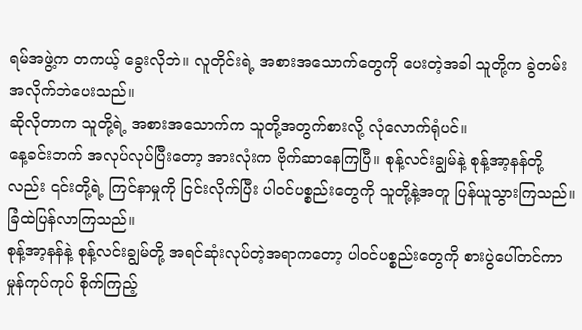ရမ်အဖွဲ့က တကယ့် ခွေးလိုဘဲ။ လူတိုင်းရဲ့ အစားအသောက်တွေကို ပေးတဲ့အခါ သူတို့က ခွဲတမ်းအလိုက်ဘဲပေးသည်။
ဆိုလိုတာက သူတို့ရဲ့ အစားအသောက်က သူတို့အတွက်စားလို့ လုံလောက်ရုံပင်။
နေ့ခင်းဘက် အလုပ်လုပ်ပြီးတော့ အားလုံးက ဗိုက်ဆာနေကြပြီ။ စုန့်လင်းချွမ်နဲ့ စုန့်အာ့နန်တို့လည်း ၎င်းတို့ရဲ့ ကြင်နာမှုကို ငြင်းလိုက်ပြီး ပါဝင်ပစ္စည်းတွေကို သူတို့နဲ့အတူ ပြန်ယူသွားကြသည်။
ခြံထဲပြန်လာကြသည်။
စုန့်အာ့နန်နဲ့ စုန့်လင်းချွမ်တို့ အရင်ဆုံးလုပ်တဲ့အရာကတော့ ပါဝင်ပစ္စည်းတွေကို စားပွဲပေါ်တင်ကာ မှုန်ကုပ်ကုပ် စိုက်ကြည့်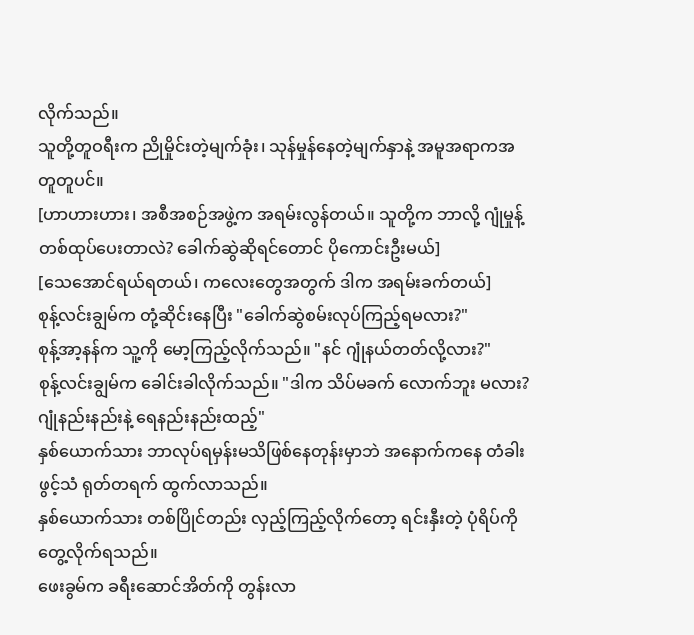လိုက်သည်။
သူတို့တူဝရီးက ညိုမှိုင်းတဲ့မျက်ခုံး၊ သုန်မှုန်နေတဲ့မျက်နှာနဲ့ အမူအရာကအတူတူပင်။
[ဟာဟားဟား၊ အစီအစဉ်အဖွဲ့က အရမ်းလွန်တယ်။ သူတို့က ဘာလို့ ဂျုံမှုန့်တစ်ထုပ်ပေးတာလဲ? ခေါက်ဆွဲဆိုရင်တောင် ပိုကောင်းဦးမယ်]
[သေအောင်ရယ်ရတယ်၊ ကလေးတွေအတွက် ဒါက အရမ်းခက်တယ်]
စုန့်လင်းချွမ်က တုံ့ဆိုင်းနေပြီး "ခေါက်ဆွဲစမ်းလုပ်ကြည့်ရမလား?"
စုန့်အာ့နန်က သူ့ကို မော့ကြည့်လိုက်သည်။ "နင် ဂျုံနယ်တတ်လို့လား?"
စုန့်လင်းချွမ်က ခေါင်းခါလိုက်သည်။ "ဒါက သိပ်မခက် လောက်ဘူး မလား? ဂျုံနည်းနည်းနဲ့ ရေနည်းနည်းထည့်"
နှစ်ယောက်သား ဘာလုပ်ရမှန်းမသိဖြစ်နေတုန်းမှာဘဲ အနောက်ကနေ တံခါးဖွင့်သံ ရုတ်တရက် ထွက်လာသည်။
နှစ်ယောက်သား တစ်ပြိုင်တည်း လှည့်ကြည့်လိုက်တော့ ရင်းနှီးတဲ့ ပုံရိပ်ကို တွေ့လိုက်ရသည်။
ဖေးခွမ်က ခရီးဆောင်အိတ်ကို တွန်းလာ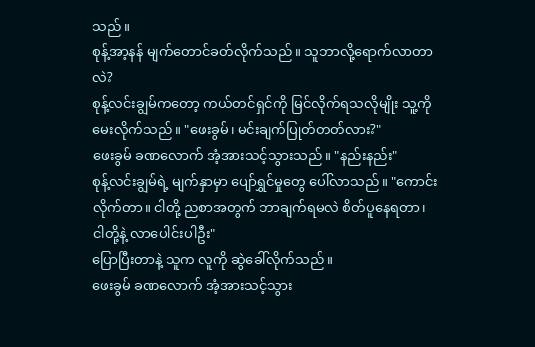သည်။
စုန့်အာ့နန် မျက်တောင်ခတ်လိုက်သည်။ သူဘာလို့ရောက်လာတာလဲ?
စုန့်လင်းချွမ်ကတော့ ကယ်တင်ရှင်ကို မြင်လိုက်ရသလိုမျိုး သူ့ကိုမေးလိုက်သည်။ "ဖေးခွမ်၊ မင်းချက်ပြုတ်တတ်လား?"
ဖေးခွမ် ခဏလောက် အံ့အားသင့်သွားသည်။ "နည်းနည်း"
စုန့်လင်းချွမ်ရဲ့ မျက်နှာမှာ ပျော်ရွှင်မှုတွေ ပေါ်လာသည်။ "ကောင်းလိုက်တာ။ ငါတို့ ညစာအတွက် ဘာချက်ရမလဲ စိတ်ပူနေရတာ၊ ငါတို့နဲ့ လာပေါင်းပါဦး"
ပြောပြီးတာနဲ့ သူက လူကို ဆွဲခေါ်လိုက်သည်။
ဖေးခွမ် ခဏလောက် အံ့အားသင့်သွား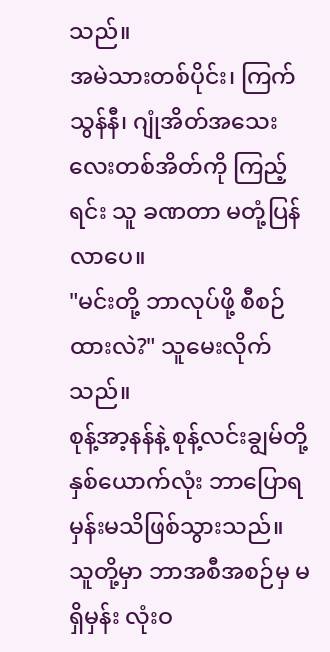သည်။
အမဲသားတစ်ပိုင်း၊ ကြက်သွန်နီ၊ ဂျုံအိတ်အသေးလေးတစ်အိတ်ကို ကြည့်ရင်း သူ ခဏတာ မတုံ့ပြန်လာပေ။
"မင်းတို့ ဘာလုပ်ဖို့ စီစဉ်ထားလဲ?" သူမေးလိုက်သည်။
စုန့်အာ့နန်နဲ့ စုန့်လင်းချွမ်တို့ နှစ်ယောက်လုံး ဘာပြောရမှန်းမသိဖြစ်သွားသည်။
သူတို့မှာ ဘာအစီအစဉ်မှ မရှိမှန်း လုံးဝ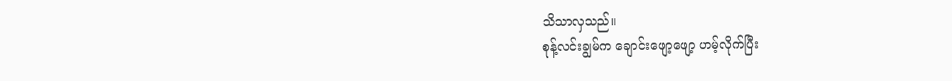သိသာလှသည်။
စုန့်လင်းချွမ်က ချောင်းဖျော့ဖျော့ ဟမ့်လိုက်ပြီး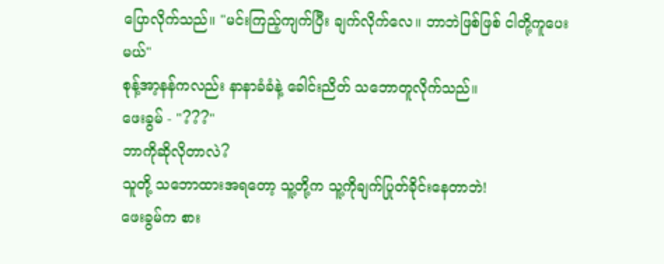ပြောလိုက်သည်။ "မင်းကြည့်ကျက်ပြီး ချက်လိုက်လေ။ ဘာဘဲဖြစ်ဖြစ် ငါတို့ကူပေးမယ်"
စုန့်အာ့နန်ကလည်း နာနာခံခံနဲ့ ခေါင်းညိတ် သဘောတူလိုက်သည်။
ဖေးခွမ် - "???"
ဘာကိုဆိုလိုတာလဲ?
သူတို့ သဘောထားအရတော့ သူ့တို့က သူ့ကိုချက်ပြုတ်ခိုင်းနေတာဘဲ!
ဖေးခွမ်က စား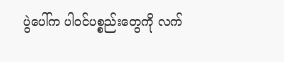ပွဲပေါ်က ပါဝင်ပစ္စည်းတွေကို လက်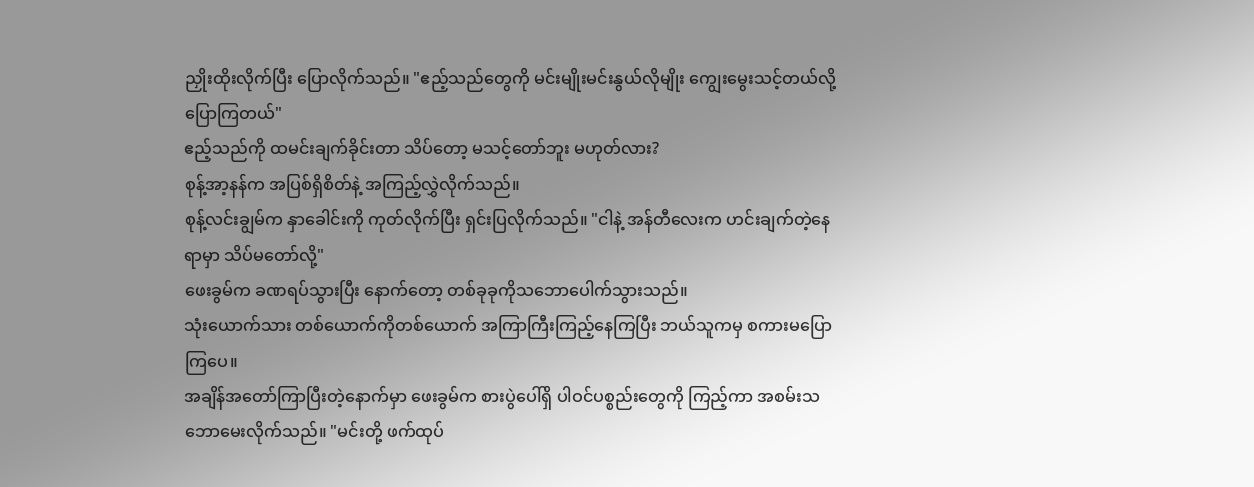ညှိုးထိုးလိုက်ပြီး ပြောလိုက်သည်။ "ဧည့်သည်တွေကို မင်းမျိုးမင်းနွယ်လိုမျိုး ကျွေးမွေးသင့်တယ်လို့ ပြောကြတယ်"
ဧည့်သည်ကို ထမင်းချက်ခိုင်းတာ သိပ်တော့ မသင့်တော်ဘူး မဟုတ်လား?
စုန့်အာ့နန်က အပြစ်ရှိစိတ်နဲ့ အကြည့်လွှဲလိုက်သည်။
စုန့်လင်းချွမ်က နှာခေါင်းကို ကုတ်လိုက်ပြီး ရှင်းပြလိုက်သည်။ "ငါနဲ့ အန်တီလေးက ဟင်းချက်တဲ့နေရာမှာ သိပ်မတော်လို့"
ဖေးခွမ်က ခဏရပ်သွားပြီး နောက်တော့ တစ်ခုခုကိုသဘောပေါက်သွားသည်။
သုံးယောက်သား တစ်ယောက်ကိုတစ်ယောက် အကြာကြီးကြည့်နေကြပြီး ဘယ်သူကမှ စကားမပြောကြပေ။
အချိန်အတော်ကြာပြီးတဲ့နောက်မှာ ဖေးခွမ်က စားပွဲပေါ်ရှိ ပါဝင်ပစ္စည်းတွေကို ကြည့်ကာ အစမ်းသဘောမေးလိုက်သည်။ "မင်းတို့ ဖက်ထုပ်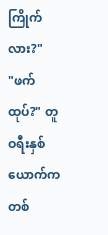ကြိုက်လား?"
"ဖက်ထုပ်?" တူဝရီးနှစ်ယောက်က တစ်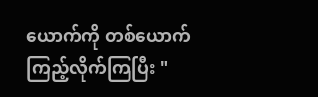ယောက်ကို တစ်ယောက်ကြည့်လိုက်ကြပြီး "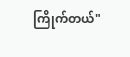ကြိုက်တယ်"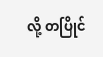လို့ တပြိုင်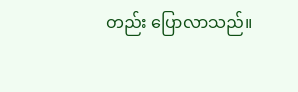တည်း ပြောလာသည်။